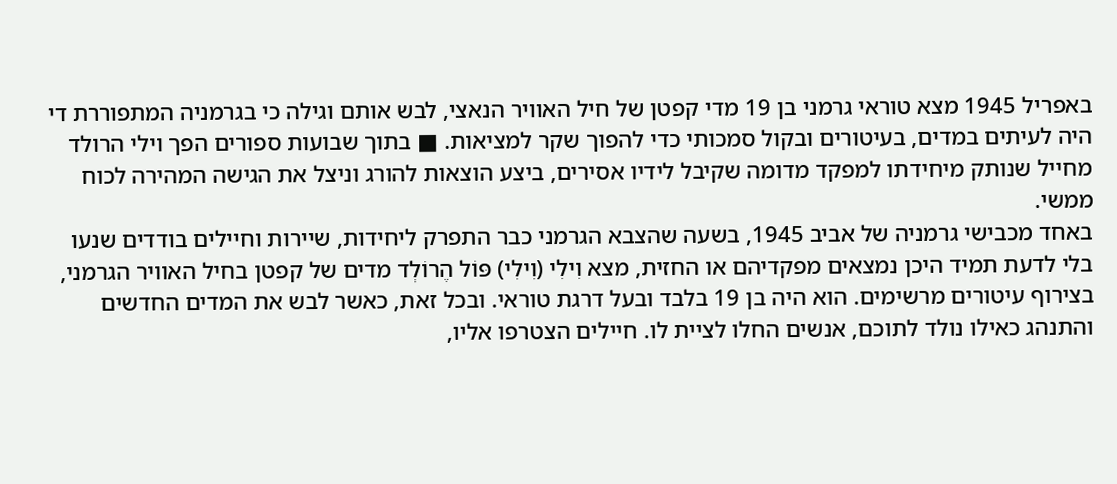באפריל 1945 מצא טוראי גרמני בן 19 מדי קפטן של חיל האוויר הנאצי, לבש אותם וגילה כי בגרמניה המתפוררת די היה לעיתים במדים, בעיטורים ובקול סמכותי כדי להפוך שקר למציאות. ■ בתוך שבועות ספורים הפך וילי הרולד מחייל שנותק מיחידתו למפקד מדומה שקיבל לידיו אסירים, ביצע הוצאות להורג וניצל את הגישה המהירה לכוח ממשי.
באחד מכבישי גרמניה של אביב 1945, בשעה שהצבא הגרמני כבר התפרק ליחידות, שיירות וחיילים בודדים שנעו בלי לדעת תמיד היכן נמצאים מפקדיהם או החזית, מצא וִילִי (וִילִי) פּוֹל הֶרוֹלְד מדים של קפטן בחיל האוויר הגרמני, בצירוף עיטורים מרשימים. הוא היה בן 19 בלבד ובעל דרגת טוראי. ובכל זאת, כאשר לבש את המדים החדשים והתנהג כאילו נולד לתוכם, אנשים החלו לציית לו. חיילים הצטרפו אליו,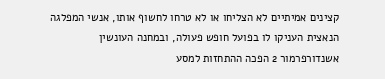קצינים אמיתיים לא הצליחו או לא טרחו לחשוף אותו, אנשי המפלגה הנאצית העניקו לו בפועל חופש פעולה, ובמחנה העונשין אשנדורפרמור 2 הפכה ההתחזות למסע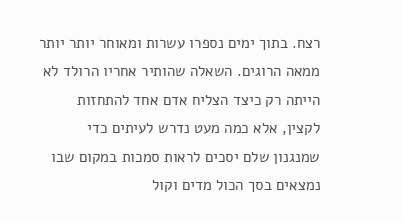רצח. בתוך ימים נספרו עשרות ומאוחר יותר יותר ממאה הרוגים. השאלה שהותיר אחריו הרולד לא הייתה רק כיצד הצליח אדם אחד להתחזות לקצין, אלא כמה מעט נדרש לעיתים כדי שמנגנון שלם יסכים לראות סמכות במקום שבו נמצאים בסך הכול מדים וקול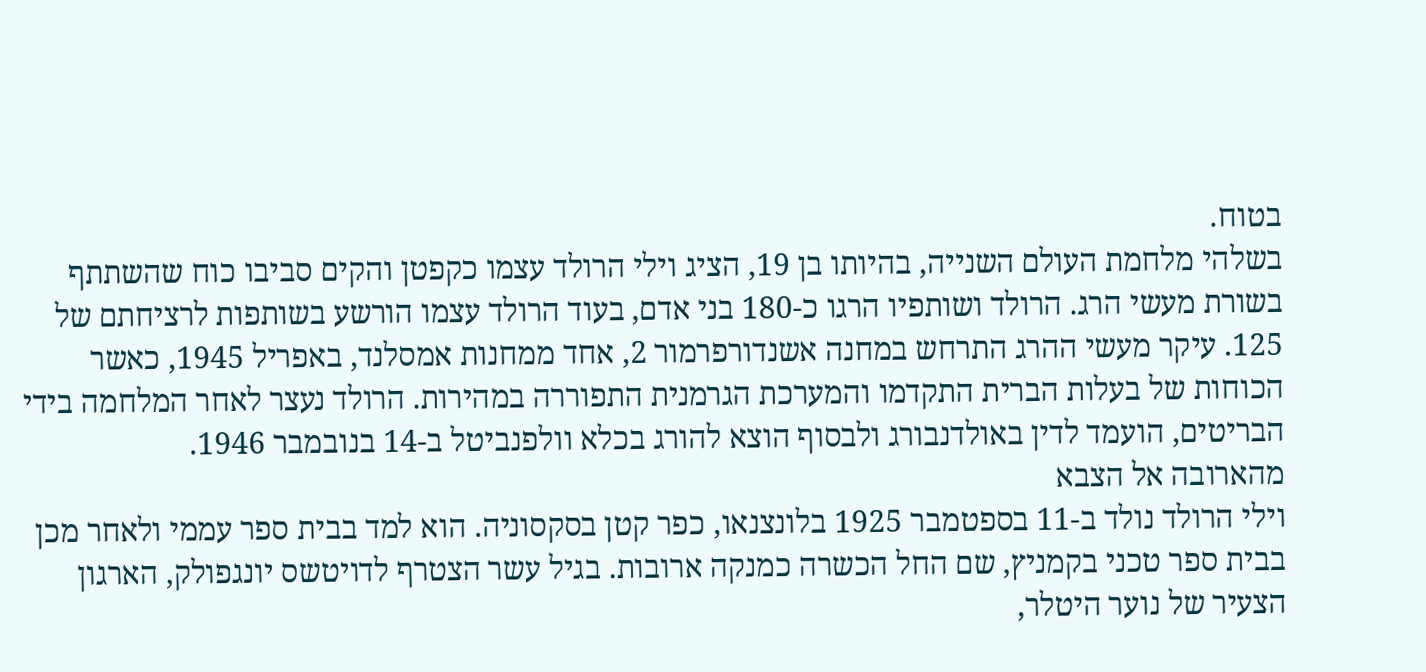בטוח.
בשלהי מלחמת העולם השנייה, בהיותו בן 19, הציג וילי הרולד עצמו כקפטן והקים סביבו כוח שהשתתף בשורת מעשי הרג. הרולד ושותפיו הרגו כ-180 בני אדם, בעוד הרולד עצמו הורשע בשותפות לרציחתם של 125. עיקר מעשי ההרג התרחש במחנה אשנדורפרמור 2, אחד ממחנות אמסלנד, באפריל 1945, כאשר הכוחות של בעלות הברית התקדמו והמערכת הגרמנית התפוררה במהירות. הרולד נעצר לאחר המלחמה בידי הבריטים, הועמד לדין באולדנבורג ולבסוף הוצא להורג בכלא וולפנביטל ב-14 בנובמבר 1946.
מהארובה אל הצבא
וילי הרולד נולד ב-11 בספטמבר 1925 בלונצנאו, כפר קטן בסקסוניה. הוא למד בבית ספר עממי ולאחר מכן בבית ספר טכני בקמניץ, שם החל הכשרה כמנקה ארובות. בגיל עשר הצטרף לדויטשס יונגפולק, הארגון הצעיר של נוער היטלר,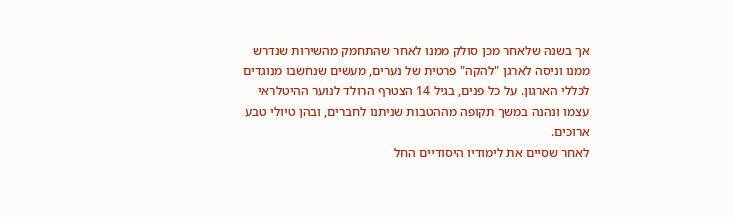אך בשנה שלאחר מכן סולק ממנו לאחר שהתחמק מהשירות שנדרש ממנו וניסה לארגן "להקה" פרטית של נערים, מעשים שנחשבו מנוגדים לכללי הארגון. על כל פנים, בגיל 14 הצטרף הרולד לנוער ההיטלראי עצמו ונהנה במשך תקופה מההטבות שניתנו לחברים, ובהן טיולי טבע ארוכים.
לאחר שסיים את לימודיו היסודיים החל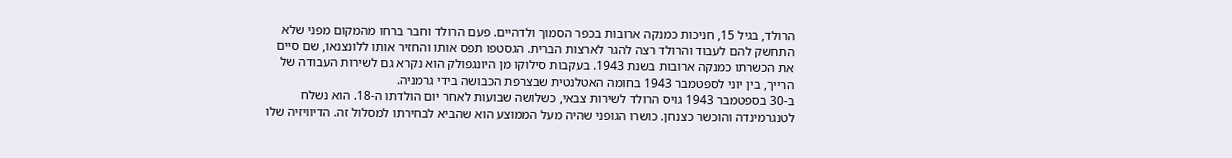הרולד, בגיל 15, חניכות כמנקה ארובות בכפר הסמוך ולדהיים. פעם הרולד וחבר ברחו מהמקום מפני שלא התחשק להם לעבוד והרולד רצה להגר לארצות הברית. הגסטפו תפס אותו והחזיר אותו ללונצנאו, שם סיים את הכשרתו כמנקה ארובות בשנת 1943. בעקבות סילוקו מן היונגפולק הוא נקרא גם לשירות העבודה של הרייך, בין יוני לספטמבר 1943 בחומה האטלנטית שבצרפת הכבושה בידי גרמניה.
ב-30 בספטמבר 1943 גויס הרולד לשירות צבאי, כשלושה שבועות לאחר יום הולדתו ה-18. הוא נשלח לטנגרמינדה והוכשר כצנחן. כושרו הגופני שהיה מעל הממוצע הוא שהביא לבחירתו למסלול זה. הדיוויזיה שלו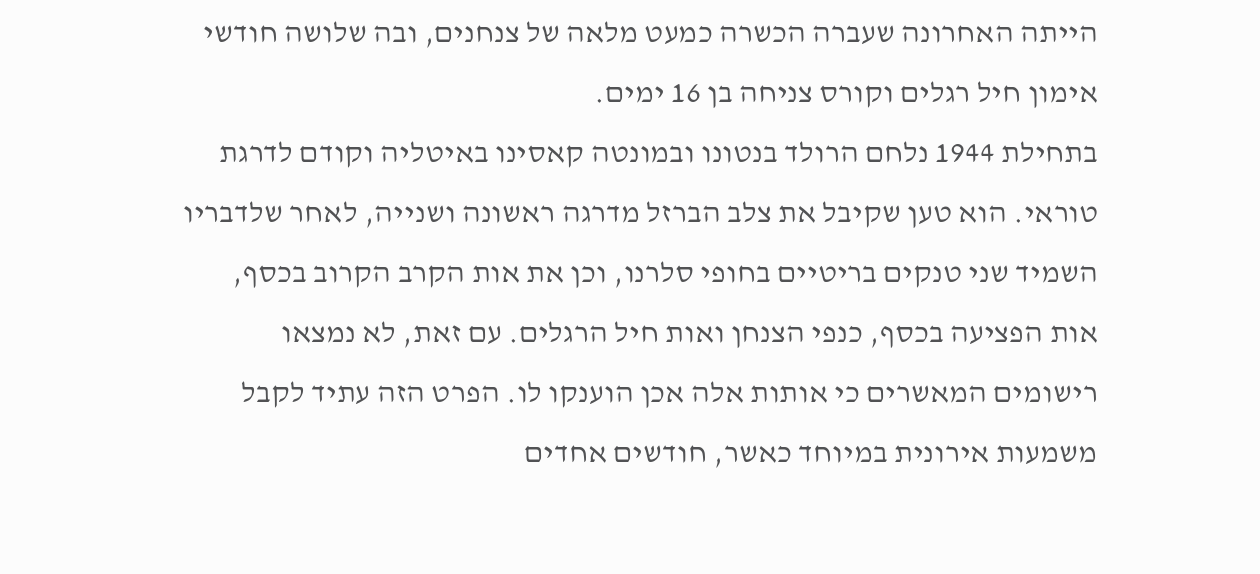הייתה האחרונה שעברה הכשרה כמעט מלאה של צנחנים, ובה שלושה חודשי אימון חיל רגלים וקורס צניחה בן 16 ימים.
בתחילת 1944 נלחם הרולד בנטונו ובמונטה קאסינו באיטליה וקודם לדרגת טוראי. הוא טען שקיבל את צלב הברזל מדרגה ראשונה ושנייה, לאחר שלדבריו השמיד שני טנקים בריטיים בחופי סלרנו, וכן את אות הקרב הקרוב בכסף, אות הפציעה בכסף, כנפי הצנחן ואות חיל הרגלים. עם זאת, לא נמצאו רישומים המאשרים כי אותות אלה אכן הוענקו לו. הפרט הזה עתיד לקבל משמעות אירונית במיוחד כאשר, חודשים אחדים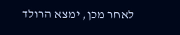לאחר מכן, ימצא הרולד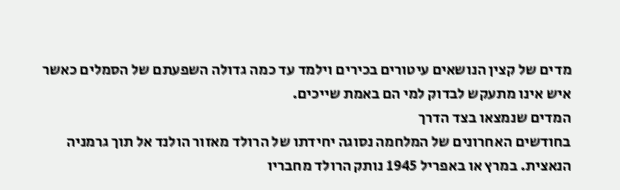מדים של קצין הנושאים עיטורים בכירים וילמד עד כמה גדולה השפעתם של הסמלים כאשר איש אינו מתעקש לבדוק למי הם באמת שייכים.
המדים שנמצאו בצד הדרך
בחודשים האחרונים של המלחמה נסוגה יחידתו של הרולד מאזור הולנד אל תוך גרמניה הנאצית. במרץ או באפריל 1945 נותק הרולד מחבריו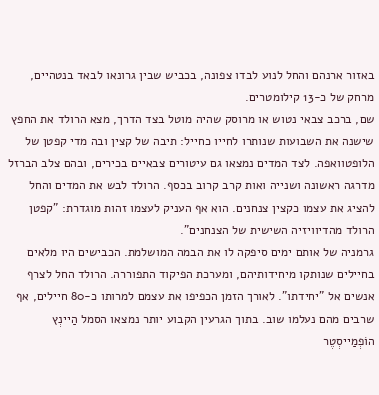באזור ארנהם והחל לנוע לבדו צפונה, בכביש שבין גרונאו לבאד בנטהיים, מרחק של כ-13 קילומטרים.
שם, ברכב צבאי נטוש או מרוסק שהיה מוטל בצד הדרך, מצא הרולד את החפץ שישנה את השבועות שנותרו לחייו כחייל: תיבה של קצין ובה מדי קפטן של הלופטוואפה. לצד המדים נמצאו גם עיטורים צבאיים בכירים, ובהם צלב הברזל מדרגה ראשונה ושנייה ואות קרב קרוב בכסף. הרולד לבש את המדים והחל להציג את עצמו כקצין צנחנים. הוא אף העניק לעצמו זהות מוגדרת: "קפטן הרולד מהדיוויזיה השישית של הצנחנים".
גרמניה של אותם ימים סיפקה לו את הבמה המושלמת. הכבישים היו מלאים בחיילים שנותקו מיחידותיהם, ומערכת הפיקוד התפוררה. הרולד החל לצרף אנשים אל "יחידתו". לאורך הזמן הכפיפו את עצמם למרותו כ-80 חיילים, אף שרבים מהם נעלמו שוב. בתוך הגרעין הקבוע יותר נמצאו הסמל הַיינְץ הוֹפְמַייסְטֶר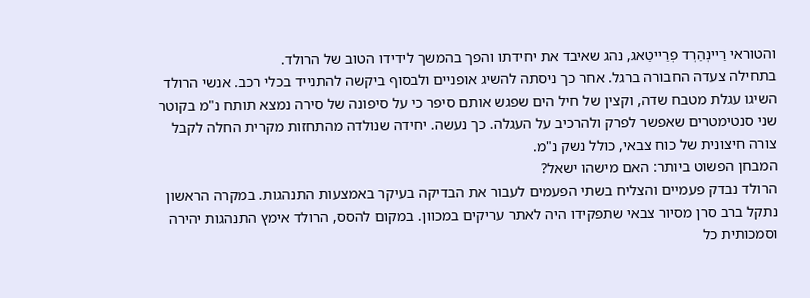והטוראי רַיינְהַרְד פְרַייטַאג, נהג שאיבד את יחידתו והפך בהמשך לידידו הטוב של הרולד.
בתחילה צעדה החבורה ברגל. אחר כך ניסתה להשיג אופניים ולבסוף ביקשה להתנייד בכלי רכב. אנשי הרולד השיגו עגלת מטבח שדה, וקצין של חיל הים שפגש אותם סיפר כי על סיפונה של סירה נמצא תותח נ"מ בקוטר שני סנטימטרים שאפשר לפרק ולהרכיב על העגלה. כך נעשה. יחידה שנולדה מהתחזות מקרית החלה לקבל צורה חיצונית של כוח צבאי, כולל נשק נ"מ.
המבחן הפשוט ביותר: האם מישהו ישאל?
הרולד נבדק פעמיים והצליח בשתי הפעמים לעבור את הבדיקה בעיקר באמצעות התנהגות. במקרה הראשון נתקל ברב סרן מסיור צבאי שתפקידו היה לאתר עריקים במכוון. במקום להסס, הרולד אימץ התנהגות יהירה וסמכותית כל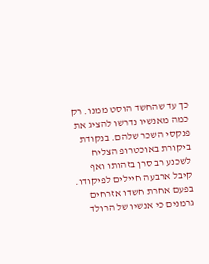כך עד שהחשד הוסט ממנו. רק כמה מאנשיו נדרשו להציג את פנקסי השכר שלהם. בנקודת ביקורת באוכטרופ הצליח לשכנע רב סרן בזהותו ואף קיבל ארבעה חיילים לפיקודו.
בפעם אחרת חשדו אזרחים גרמנים כי אנשיו של הרולד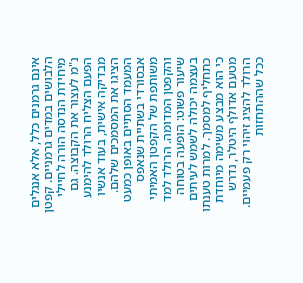אינם גרמנים כלל, אלא אנגלים הלבושים במדים גרמניים. קפטן מיחידת הנדסה הורה לחיילי נ"מ לעצור את הקבוצה. גם הפעם הצליח הרולד להימנע מבדיקה אישית, בעוד אנשיו הציגו את המסמכים שלהם. המעמד הסתיים באופן כמעט אבסורדי בשתיית שנאפס משותפת של הקפטן האמיתי והקפטן המדומה. הרולד למד שיעור פשוט: הופעה בטוחה בעצמה יכולה לשמש לעיתים כתחליף למסמך. למרות טענתו כי הוא מבצע משימה מיוחדת מטעם אדולף היטלר, נדרש הרולד להציג זיהוי רק פעמיים. ככל שההתחזות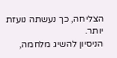הצליחה, כך נעשתה נועזת יותר.
הניסיון להשיג מלחמה,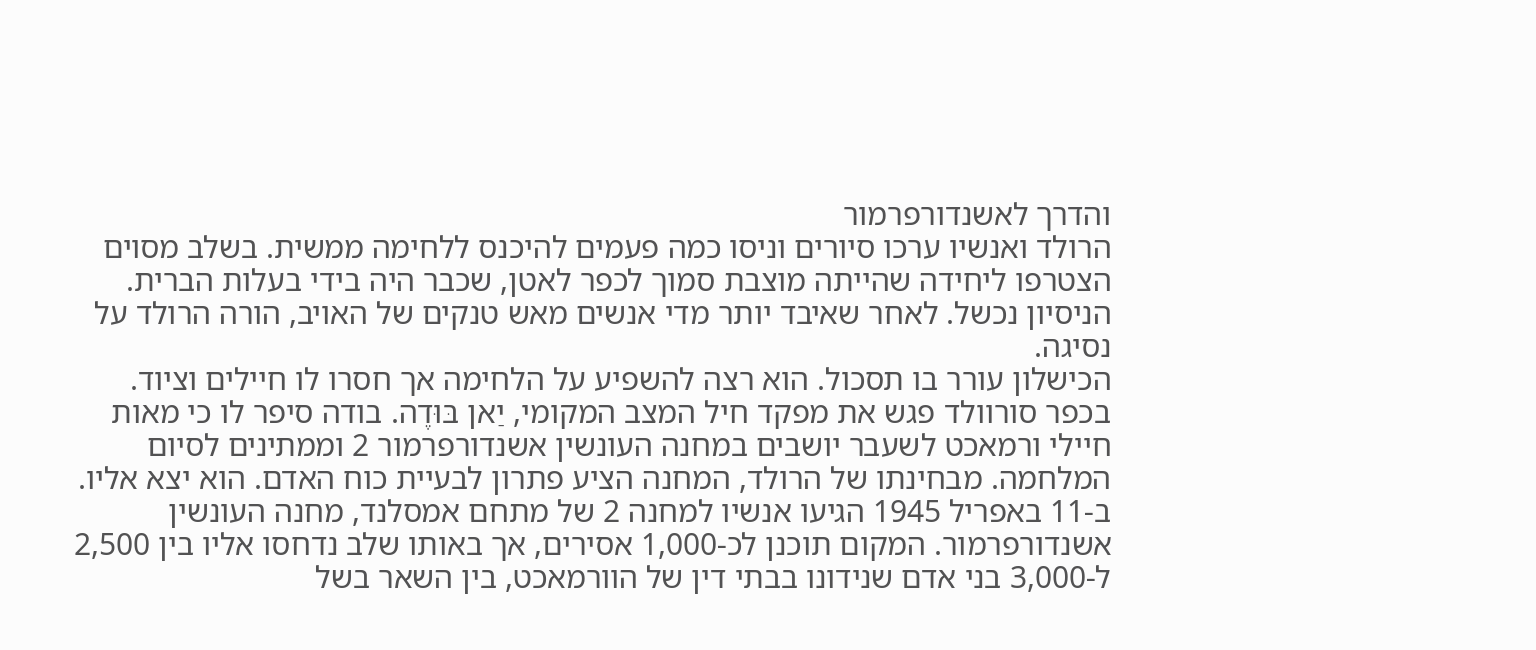והדרך לאשנדורפרמור
הרולד ואנשיו ערכו סיורים וניסו כמה פעמים להיכנס ללחימה ממשית. בשלב מסוים הצטרפו ליחידה שהייתה מוצבת סמוך לכפר לאטן, שכבר היה בידי בעלות הברית. הניסיון נכשל. לאחר שאיבד יותר מדי אנשים מאש טנקים של האויב, הורה הרולד על נסיגה.
הכישלון עורר בו תסכול. הוא רצה להשפיע על הלחימה אך חסרו לו חיילים וציוד. בכפר סורוולד פגש את מפקד חיל המצב המקומי, יַאן בּוּדֶה. בודה סיפר לו כי מאות חיילי ורמאכט לשעבר יושבים במחנה העונשין אשנדורפרמור 2 וממתינים לסיום המלחמה. מבחינתו של הרולד, המחנה הציע פתרון לבעיית כוח האדם. הוא יצא אליו.
ב-11 באפריל 1945 הגיעו אנשיו למחנה 2 של מתחם אמסלנד, מחנה העונשין אשנדורפרמור. המקום תוכנן לכ-1,000 אסירים, אך באותו שלב נדחסו אליו בין 2,500 ל-3,000 בני אדם שנידונו בבתי דין של הוורמאכט, בין השאר בשל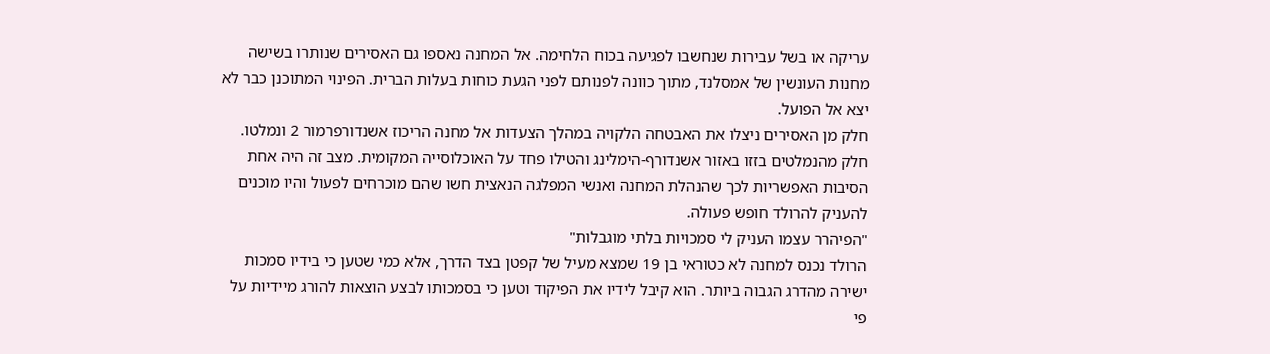עריקה או בשל עבירות שנחשבו לפגיעה בכוח הלחימה. אל המחנה נאספו גם האסירים שנותרו בשישה מחנות העונשין של אמסלנד, מתוך כוונה לפנותם לפני הגעת כוחות בעלות הברית. הפינוי המתוכנן כבר לא יצא אל הפועל.
חלק מן האסירים ניצלו את האבטחה הלקויה במהלך הצעדות אל מחנה הריכוז אשנדורפרמור 2 ונמלטו. חלק מהנמלטים בזזו באזור אשנדורף-הימלינג והטילו פחד על האוכלוסייה המקומית. מצב זה היה אחת הסיבות האפשריות לכך שהנהלת המחנה ואנשי המפלגה הנאצית חשו שהם מוכרחים לפעול והיו מוכנים להעניק להרולד חופש פעולה.
"הפיהרר עצמו העניק לי סמכויות בלתי מוגבלות"
הרולד נכנס למחנה לא כטוראי בן 19 שמצא מעיל של קפטן בצד הדרך, אלא כמי שטען כי בידיו סמכות ישירה מהדרג הגבוה ביותר. הוא קיבל לידיו את הפיקוד וטען כי בסמכותו לבצע הוצאות להורג מיידיות על פי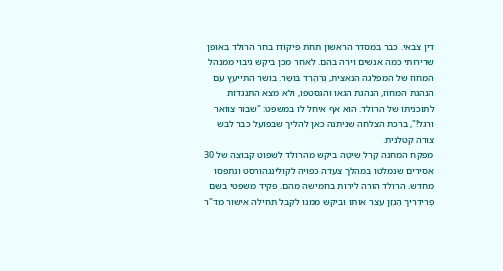דין צבאי. כבר במסדר הראשון תחת פיקודו בחר הרולד באופן שרירותי כמה אנשים וירה בהם. לאחר מכן ביקש גיבוי ממנהל המחוז של המפלגה הנאצית, גֶרְהַרְד בּוּשֶר. בושר התייעץ עם הנהגת המחוז, הנהגת הגאו והגסטפו, ולא מצא התנגדות לתוכניתו של הרולד. הוא אף איחל לו במשפט: "שבור צוואר ורגל!", ברכת הצלחה שניתנה כאן להליך שבפועל כבר לבש צורה קטלנית.
מפקח המחנה קַרְל שִיטֶה ביקש מהרולד לשפוט קבוצה של 30 אסירים שנמלטו במהלך צעדה כפויה לקולינגהורסט ונתפסו מחדש. הרולד הורה לירות בחמישה מהם. פקיד משפטי בשם פְרִידְרִיך הַנְזֶן עצר אותו וביקש ממנו לקבל תחילה אישור מד"ר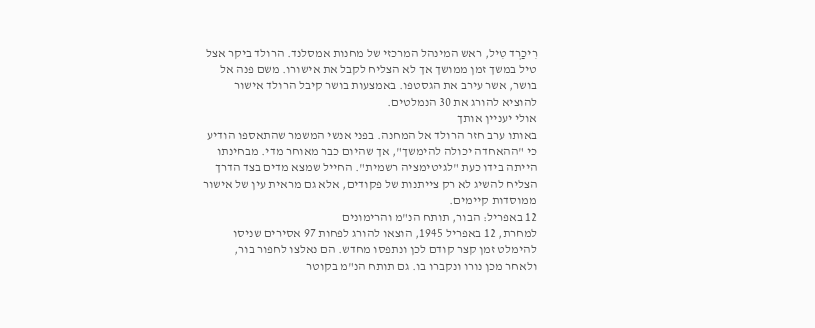רִיכַרְד טִיל, ראש המינהל המרכזי של מחנות אמסלנד. הרולד ביקר אצל טיל במשך זמן ממושך אך לא הצליח לקבל את אישורו. משם פנה אל בושר, אשר עירב את הגסטפו. באמצעות בושר קיבל הרולד אישור להוציא להורג את 30 הנמלטים.
אולי יעניין אותך
באותו ערב חזר הרולד אל המחנה. בפני אנשי המשמר שהתאספו הודיע כי "ההאחדה יכולה להימשך", אך שהיום כבר מאוחר מדי. מבחינתו הייתה בידו כעת "לגיטימציה רשמית". החייל שמצא מדים בצד הדרך הצליח להשיג לא רק צייתנות של פקודים, אלא גם מראית עין של אישור ממוסדות קיימים.
12 באפריל: הבור, תותח הנ"מ והרימונים
למחרת, 12 באפריל 1945, הוצאו להורג לפחות 97 אסירים שניסו להימלט זמן קצר קודם לכן ונתפסו מחדש. הם נאלצו לחפור בור, ולאחר מכן נורו ונקברו בו. גם תותח הנ"מ בקוטר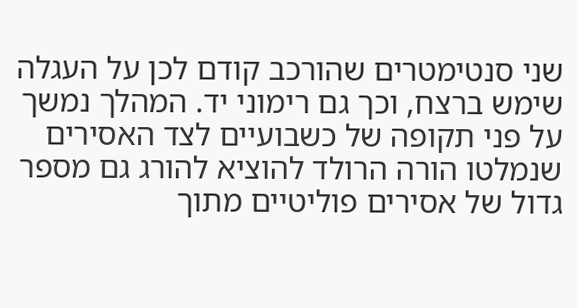שני סנטימטרים שהורכב קודם לכן על העגלה שימש ברצח, וכך גם רימוני יד. המהלך נמשך על פני תקופה של כשבועיים לצד האסירים שנמלטו הורה הרולד להוציא להורג גם מספר גדול של אסירים פוליטיים מתוך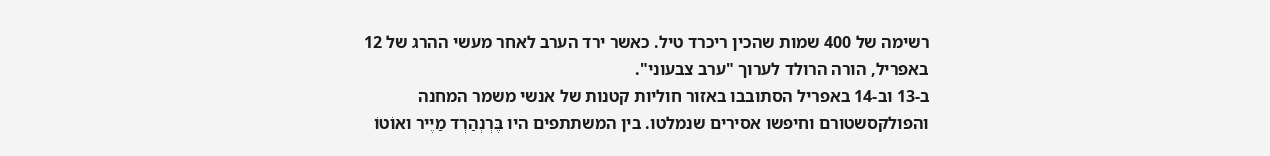רשימה של 400 שמות שהכין ריכרד טיל. כאשר ירד הערב לאחר מעשי ההרג של 12 באפריל, הורה הרולד לערוך "ערב צבעוני".
ב-13 וב-14 באפריל הסתובבו באזור חוליות קטנות של אנשי משמר המחנה והפולקסשטורם וחיפשו אסירים שנמלטו. בין המשתתפים היו בֶּרְנְהַרְד מַיֶיר ואוֹטוֹ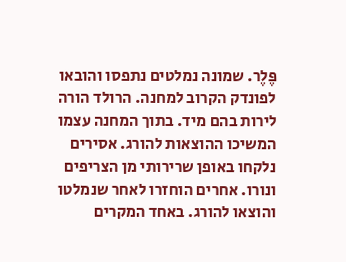פֶּלֶר. שמונה נמלטים נתפסו והובאו לפונדק הקרוב למחנה. הרולד הורה לירות בהם מיד. בתוך המחנה עצמו המשיכו ההוצאות להורג. אסירים נלקחו באופן שרירותי מן הצריפים ונורו. אחרים הוחזרו לאחר שנמלטו והוצאו להורג. באחד המקרים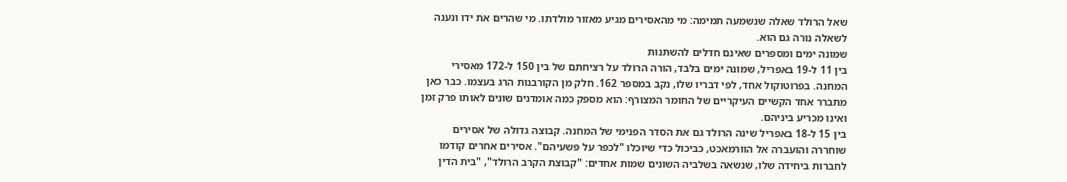שאל הרולד שאלה שנשמעה תמימה: מי מהאסירים מגיע מאזור מולדתו. מי שהרים את ידו ונענה לשאלה נורה גם הוא.
שמונה ימים ומספרים שאינם חדלים להשתנות
בין 11 ל-19 באפריל, שמונה ימים בלבד, הורה הרולד על רציחתם של בין 150 ל-172 מאסירי המחנה. בפרוטוקול אחד, לפי דבריו שלו, נקב במספר 162. חלק מן הקורבנות הרג בעצמו. כבר כאן מתברר אחד הקשיים העיקריים של החומר המצורף: הוא מספק כמה אומדנים שונים לאותו פרק זמן ואינו מכריע ביניהם.
בין 15 ל-18 באפריל שינה הרולד גם את הסדר הפנימי של המחנה. קבוצה גדולה של אסירים שוחררה והועברה אל הוורמאכט, כביכול כדי שיוכלו "לכפר על פשעיהם". אסירים אחרים קודמו לחברות ביחידה שלו, שנשאה בשלביה השונים שמות אחדים: "קבוצת הקרב הרולד", "בית הדין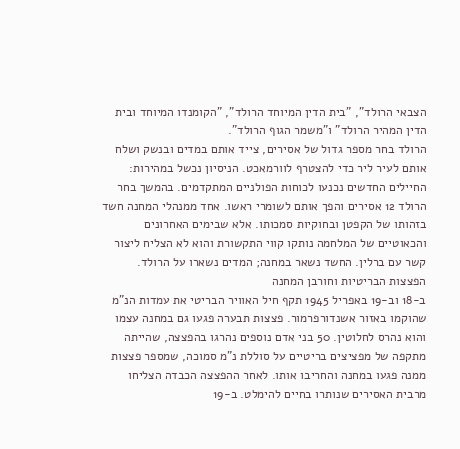הצבאי הרולד", "בית הדין המיוחד הרולד", "הקומנדו המיוחד ובית הדין המהיר הרולד" ו"משמר הגוף הרולד".
הרולד בחר מספר גדול של אסירים, צייד אותם במדים ובנשק ושלח אותם לעיר ליר כדי להצטרף לוורמאכט. הניסיון נכשל במהירות: החיילים החדשים נכנעו לכוחות הפולניים המתקדמים. בהמשך בחר הרולד 12 אסירים והפך אותם לשומרי ראשו. אחד ממנהלי המחנה חשד בזהותו של הקפטן ובחוקיות סמכותו. אלא שבימים האחרונים והכאוטיים של המלחמה נותקו קווי התקשורת והוא לא הצליח ליצור קשר עם ברלין. החשד נשאר במחנה; המדים נשארו על הרולד.
הפצצות הבריטיות וחורבן המחנה
ב-18 וב-19 באפריל 1945 תקף חיל האוויר הבריטי את עמדות הנ"מ שהוקמו באזור אשנדורפרמור. פצצות תבערה פגעו גם במחנה עצמו והוא נהרס לחלוטין. 50 בני אדם נוספים נהרגו בהפצצה, שהייתה מתקפה של מפציצים בריטיים על סוללת נ"מ סמוכה, שמספר פצצות ממנה פגעו במחנה והחריבו אותו. לאחר ההפצצה הכבדה הצליחו מרבית האסירים שנותרו בחיים להימלט. ב-19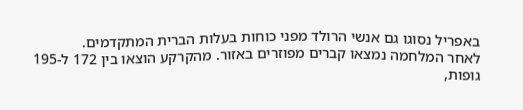באפריל נסוגו גם אנשי הרולד מפני כוחות בעלות הברית המתקדמים.
לאחר המלחמה נמצאו קברים מפוזרים באזור. מהקרקע הוצאו בין 172 ל-195 גופות,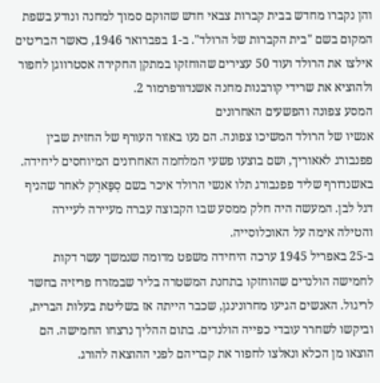והן נקברו מחדש בבית קברות צבאי חדש שהוקם סמוך למחנה ונודע בשפת המקום בשם "בית הקברות של הרולד". ב-1 בפברואר 1946, כאשר הבריטים אילצו את הרולד ועוד 50 עצירים שהוחזקו במתקן החקירה אסטרווגן לחפור ולהוציא את שרידי קורבנות מחנה אשנדורפרמור 2.
המסע צפונה והפשעים האחרונים
אנשיו של הרולד המשיכו צפונה. הם נעו באזור העורף של החזית שבין פפנבורג לאאוריך, ושם בוצעו פשעי המלחמה האחרונים המיוחסים ליחידה. באשנדורף שליד פפנבורג תלו אנשי הרולד איכר בשם סְפַּארְק לאחר שהניף דגל לבן. המעשה היה חלק ממסע שבו הקבוצה עברה מעיירה לעיירה והטילה אימה על האוכלוסייה.
ב-25 באפריל 1945 ערכה היחידה משפט מדומה שנמשך עשר דקות לחמישה הולנדים שהוחזקו בתחנת המשטרה בליר שבמזרח פריזיה בחשד לריגול. האנשים הגיעו מחרונינגן, שכבר הייתה אז בשליטת בעלות הברית, וביקשו לשחרר עובדי כפייה הולנדים. בתום ההליך נרצחו החמישה. הם הוצאו מן הכלא ונאלצו לחפור את קבריהם לפני ההוצאה להורג.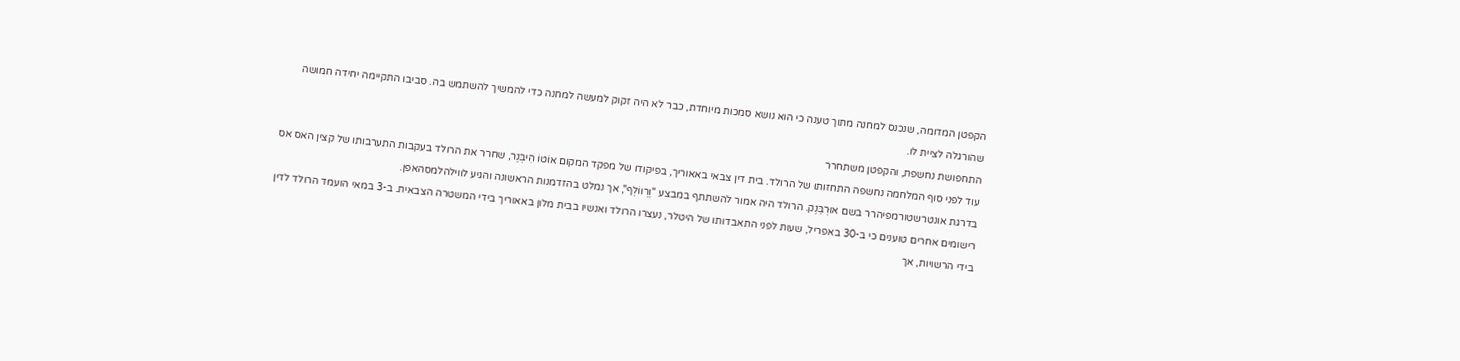הקפטן המדומה, שנכנס למחנה מתוך טענה כי הוא נושא סמכות מיוחדת, כבר לא היה זקוק למעשה למחנה כדי להמשיך להשתמש בה. סביבו התקיימה יחידה חמושה שהורגלה לציית לו.
התחפושת נחשפת, והקפטן משתחרר
עוד לפני סוף המלחמה נחשפה התחזותו של הרולד. בית דין צבאי באאוריך, בפיקודו של מפקד המקום אוֹטוֹ הִיבְּנֶר, שחרר את הרולד בעקבות התערבותו של קצין האס אס בדרגת אונטרשטורמפיהרר בשם אוּרְבַּנֶק. הרולד היה אמור להשתתף במבצע "וֶרְווֹלְף", אך נמלט בהזדמנות הראשונה והגיע לווילהלמסהאפן.
רישומים אחרים טוענים כי ב-30 באפריל, שעות לפני התאבדותו של היטלר, נעצרו הרולד ואנשיו בבית מלון באאוריך בידי המשטרה הצבאית. ב-3 במאי הועמד הרולד לדין בידי הרשויות, אך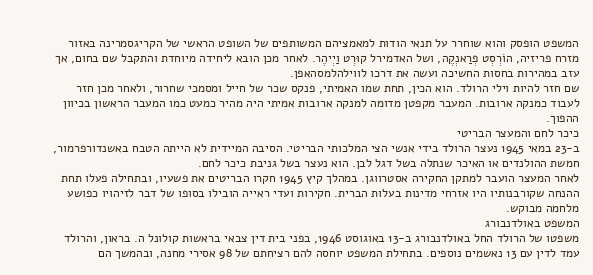המשפט הופסק והוא שוחרר על תנאי הודות למאמציהם המשותפים של השופט הראשי של הקריגסמרינה באזור מזרח פריזיה, הוֹרְסְט פְרַאנְקֶה, ושל האדמירל קוּרְט וַיְיהֶר. לאחר מכן הובא ליחידה מיוחדת והתקבל שם בחום, אך עזב במהירות בחסות החשיכה ועשה את דרכו לווילהלמסהאפן.
שם חזר להיות וילי הרולד. הוא הכין, תחת שמו האמיתי, פנקס שכר של חייל ומסמכי שחרור, ולאחר מכן חזר לעבוד כמנקה ארובות. המעבר מקפטן מדומה למנקה ארובות אמיתי היה מהיר כמעט כמו המעבר הראשון בכיוון ההפוך.
כיכר לחם והמעצר הבריטי
ב-23 במאי 1945 נעצר הרולד בידי אנשי הצי המלכותי הבריטי. הסיבה המיידית לא הייתה הטבח באשנדורפרמור, חמשת ההולנדים או האיכר שנתלה בשל דגל לבן. הוא נעצר בשל גניבת כיכר לחם.
לאחר המעצר הועבר למתקן החקירה אסטרווגן. במהלך קיץ 1945 חקרו הבריטים את פשעיו, ובתחילה פעלו תחת ההנחה שקורבנותיו היו אזרחי מדינות בעלות הברית. חקירות ועדי ראייה הובילו בסופו של דבר לזיהויו כפושע מלחמה מבוקש.
המשפט באולדנבורג
משפטו של הרולד החל באולדנבורג ב-13 באוגוסט 1946, בפני בית דין צבאי בראשות קולונל ה. בראון, והרולד עמד לדין עם 13 נאשמים נוספים. בתחילת המשפט יוחסה להם רציחתם של 98 אסירי מחנה, ובהמשך הם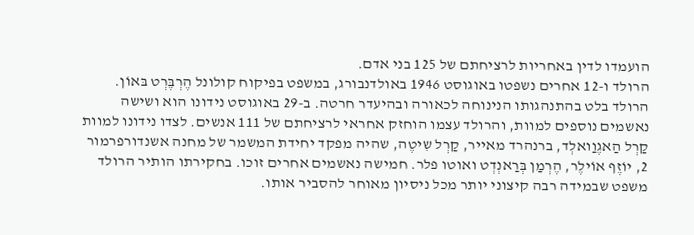הועמדו לדין באחריות לרציחתם של 125 בני אדם.
הרולד ו-12 אחרים נשפטו באוגוסט 1946 באולדנבורג, במשפט בפיקוח קולונל הֶרְבֶּרְט בּאוֹן. הרולד בלט בהתנהגותו הנינוחה לכאורה ובהיעדר חרטה. ב-29 באוגוסט נידונו הוא ושישה נאשמים נוספים למוות, והרולד עצמו הוחזק אחראי לרציחתם של 111 אנשים. לצדו נידונו למוות קַרְל הַאגֶוַואלְד, ברנהרד מאייר, קַרְל שִיטֶה, שהיה מפקד יחידת המשמר של מחנה אשנדורפרמור 2, יוֹזֶף אוֹילֶר, הֶרְמַן בְּרַאנְדְט ואוטו פלר. חמישה נאשמים אחרים זוכו. בחקירתו הותיר הרולד משפט שבמידה רבה קיצוני יותר מכל ניסיון מאוחר להסביר אותו.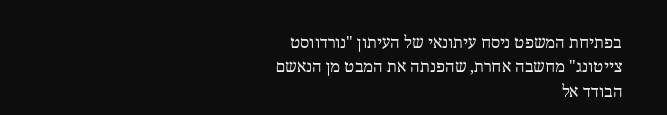בפתיחת המשפט ניסח עיתונאי של העיתון "נורדווסט צייטונג" מחשבה אחרת, שהפנתה את המבט מן הנאשם הבודד אל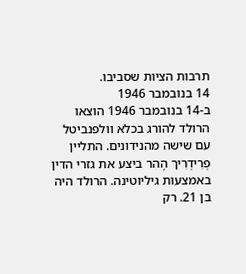תרבות הציות שסביבו.
14 בנובמבר 1946
ב-14 בנובמבר 1946 הוצאו הרולד להורג בכלא וולפנביטל עם שישה מהנידונים. התליין פְרִידְרִיך הֶהר ביצע את גזרי הדין באמצעות גיליוטינה. הרולד היה בן 21. רק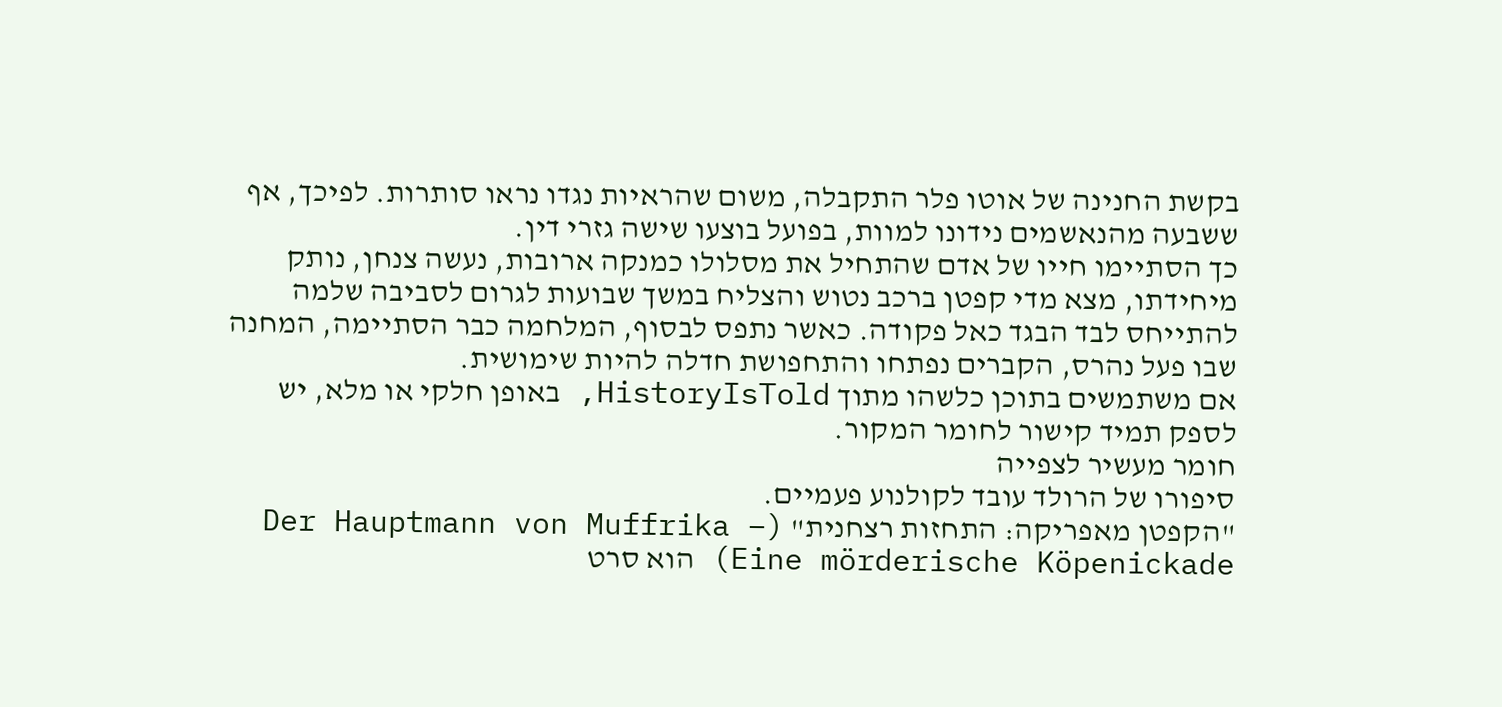בקשת החנינה של אוטו פלר התקבלה, משום שהראיות נגדו נראו סותרות. לפיכך, אף ששבעה מהנאשמים נידונו למוות, בפועל בוצעו שישה גזרי דין.
כך הסתיימו חייו של אדם שהתחיל את מסלולו כמנקה ארובות, נעשה צנחן, נותק מיחידתו, מצא מדי קפטן ברכב נטוש והצליח במשך שבועות לגרום לסביבה שלמה להתייחס לבד הבגד כאל פקודה. כאשר נתפס לבסוף, המלחמה כבר הסתיימה, המחנה שבו פעל נהרס, הקברים נפתחו והתחפושת חדלה להיות שימושית.
אם משתמשים בתוכן כלשהו מתוך HistoryIsTold, באופן חלקי או מלא, יש לספק תמיד קישור לחומר המקור.
חומר מעשיר לצפייה
סיפורו של הרולד עובד לקולנוע פעמיים.
"הקפטן מאפריקה: התחזות רצחנית" (Der Hauptmann von Muffrika – Eine mörderische Köpenickade) הוא סרט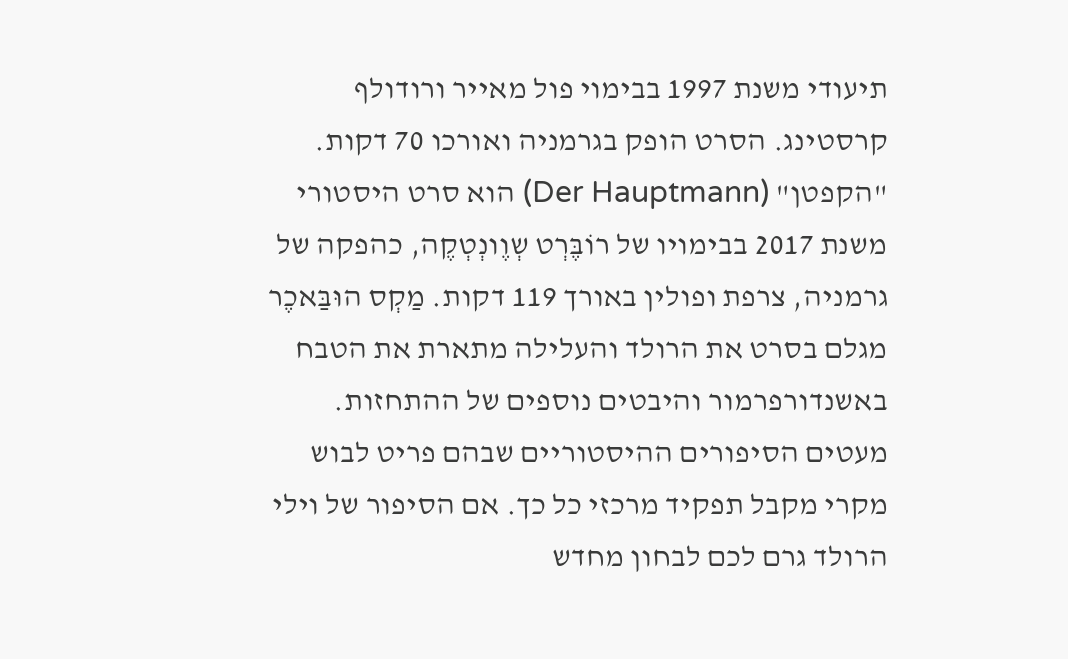תיעודי משנת 1997 בבימוי פול מאייר ורודולף קרסטינג. הסרט הופק בגרמניה ואורכו 70 דקות.
"הקפטן" (Der Hauptmann) הוא סרט היסטורי משנת 2017 בבימויו של רוֹבֶּרְט שְוֶונְטְקֶה, כהפקה של גרמניה, צרפת ופולין באורך 119 דקות. מַקְס הוּבַּאכֶר מגלם בסרט את הרולד והעלילה מתארת את הטבח באשנדורפרמור והיבטים נוספים של ההתחזות.
מעטים הסיפורים ההיסטוריים שבהם פריט לבוש מקרי מקבל תפקיד מרכזי כל כך. אם הסיפור של וילי הרולד גרם לכם לבחון מחדש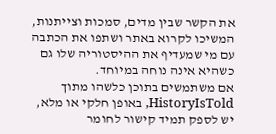את הקשר שבין מדים, סמכות וצייתנות, המשיכו לקרוא באתר ושתפו את הכתבה עם מי שמעדיף את ההיסטוריה שלו גם כשהיא אינה נוחה במיוחד.
אם משתמשים בתוכן כלשהו מתוך HistoryIsTold, באופן חלקי או מלא, יש לספק תמיד קישור לחומר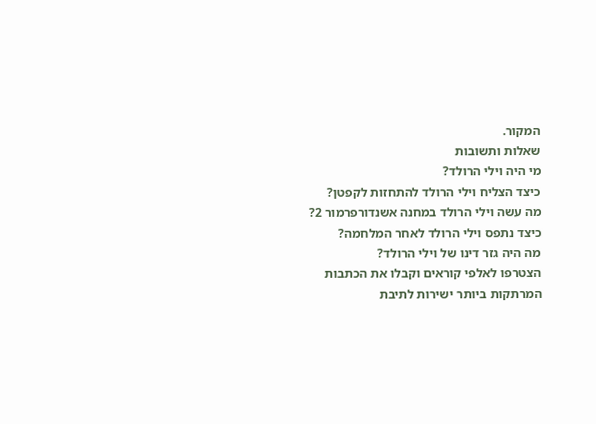המקור.
שאלות ותשובות
מי היה וילי הרולד?
כיצד הצליח וילי הרולד להתחזות לקפטן?
מה עשה וילי הרולד במחנה אשנדורפרמור 2?
כיצד נתפס וילי הרולד לאחר המלחמה?
מה היה גזר דינו של וילי הרולד?
הצטרפו לאלפי קוראים וקבלו את הכתבות המרתקות ביותר ישירות לתיבת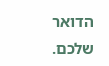הדואר שלכם.